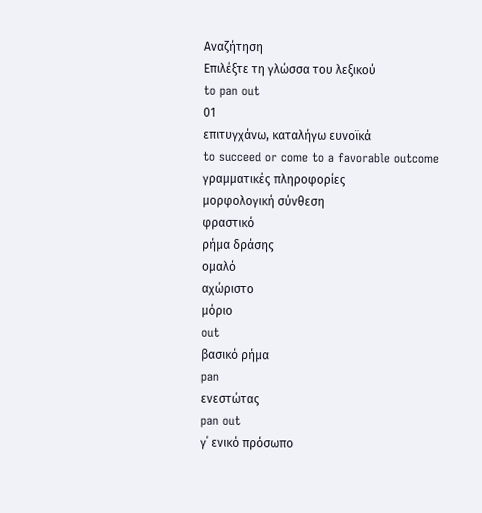Αναζήτηση
Επιλέξτε τη γλώσσα του λεξικού
to pan out
01
επιτυγχάνω, καταλήγω ευνοϊκά
to succeed or come to a favorable outcome
γραμματικές πληροφορίες
μορφολογική σύνθεση
φραστικό
ρήμα δράσης
ομαλό
αχώριστο
μόριο
out
βασικό ρήμα
pan
ενεστώτας
pan out
γ΄ ενικό πρόσωπο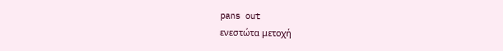pans out
ενεστώτα μετοχή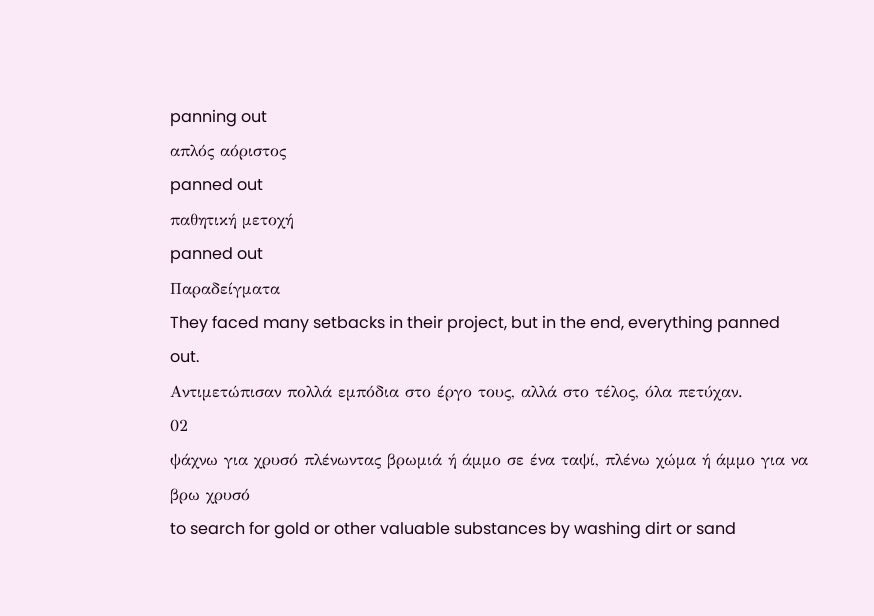panning out
απλός αόριστος
panned out
παθητική μετοχή
panned out
Παραδείγματα
They faced many setbacks in their project, but in the end, everything panned out.
Αντιμετώπισαν πολλά εμπόδια στο έργο τους, αλλά στο τέλος, όλα πετύχαν.
02
ψάχνω για χρυσό πλένωντας βρωμιά ή άμμο σε ένα ταψί, πλένω χώμα ή άμμο για να βρω χρυσό
to search for gold or other valuable substances by washing dirt or sand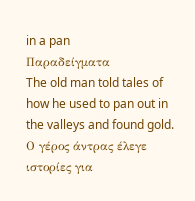in a pan
Παραδείγματα
The old man told tales of how he used to pan out in the valleys and found gold.
Ο γέρος άντρας έλεγε ιστορίες για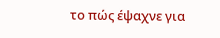το πώς έψαχνε για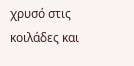χρυσό στις κοιλάδες και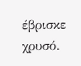έβρισκε χρυσό.